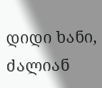დიდი ხანი, ძალიან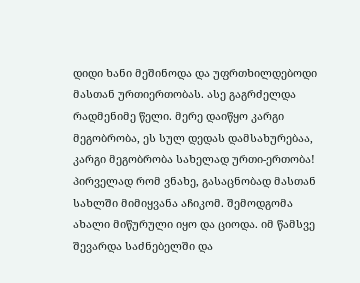დიდი ხანი მეშინოდა და უფრთხილდებოდი მასთან ურთიერთობას. ასე გაგრძელდა რადმენიმე წელი. მერე დაიწყო კარგი მეგობრობა, ეს სულ დედას დამსახურებაა, კარგი მეგობრობა სახელად ურთი-ერთობა!
პირველად რომ ვნახე, გასაცნობად მასთან სახლში მიმიყვანა აჩიკომ. შემოდგომა ახალი მიწურული იყო და ციოდა. იმ წამსვე შევარდა საძნებელში და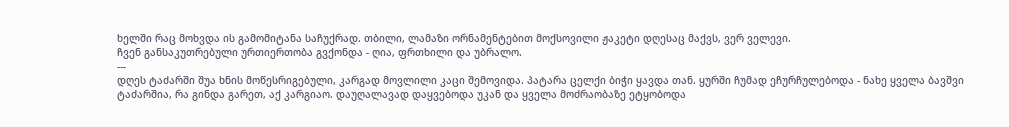ხელში რაც მოხვდა ის გამომიტანა საჩუქრად. თბილი, ლამაზი ორნამენტებით მოქსოვილი ჟაკეტი დღესაც მაქვს, ვერ ველევი.
ჩვენ განსაკუთრებული ურთიერთობა გვქონდა - ღია, ფრთხილი და უბრალო.
---
დღეს ტაძარში შუა ხნის მოწესრიგებული, კარგად მოვლილი კაცი შემოვიდა. პატარა ცელქი ბიჭი ყავდა თან. ყურში ჩუმად ეჩურჩულებოდა - ნახე ყველა ბავშვი ტაძარშია, რა გინდა გარეთ, აქ კარგიაო. დაუღალავად დაყვებოდა უკან და ყველა მოძრაობაზე ეტყობოდა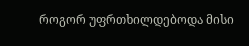როგორ უფრთხილდებოდა მისი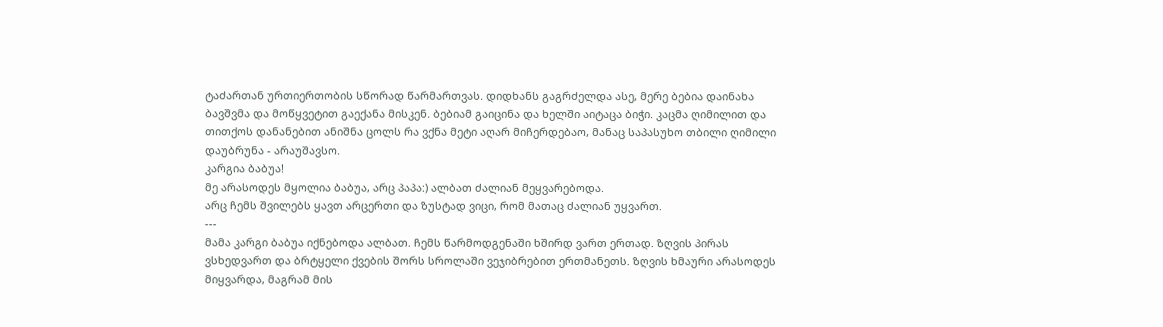ტაძართან ურთიერთობის სწორად წარმართვას. დიდხანს გაგრძელდა ასე, მერე ბებია დაინახა ბავშვმა და მოწყვეტით გაექანა მისკენ. ბებიამ გაიცინა და ხელში აიტაცა ბიჭი. კაცმა ღიმილით და თითქოს დანანებით ანიშნა ცოლს რა ვქნა მეტი აღარ მიჩერდებაო, მანაც საპასუხო თბილი ღიმილი დაუბრუნა - არაუშავსო.
კარგია ბაბუა!
მე არასოდეს მყოლია ბაბუა, არც პაპა:) ალბათ ძალიან მეყვარებოდა.
არც ჩემს შვილებს ყავთ არცერთი და ზუსტად ვიცი, რომ მათაც ძალიან უყვართ.
---
მამა კარგი ბაბუა იქნებოდა ალბათ. ჩემს წარმოდგენაში ხშირდ ვართ ერთად. ზღვის პირას ვსხედვართ და ბრტყელი ქვების შორს სროლაში ვეჯიბრებით ერთმანეთს. ზღვის ხმაური არასოდეს მიყვარდა, მაგრამ მის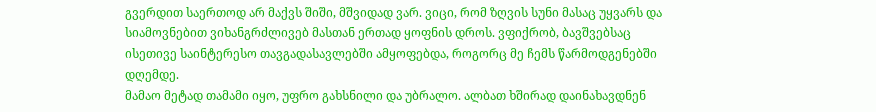გვერდით საერთოდ არ მაქვს შიში, მშვიდად ვარ. ვიცი, რომ ზღვის სუნი მასაც უყვარს და სიამოვნებით ვიხანგრძლივებ მასთან ერთად ყოფნის დროს. ვფიქრობ, ბავშვებსაც ისეთივე საინტერესო თავგადასავლებში ამყოფებდა, როგორც მე ჩემს წარმოდგენებში დღემდე.
მამაო მეტად თამამი იყო, უფრო გახსნილი და უბრალო. ალბათ ხშირად დაინახავდნენ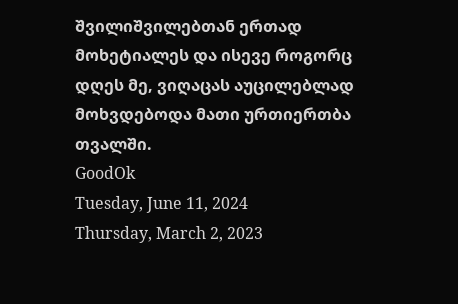შვილიშვილებთან ერთად მოხეტიალეს და ისევე როგორც დღეს მე, ვიღაცას აუცილებლად მოხვდებოდა მათი ურთიერთბა თვალში.
GoodOk
Tuesday, June 11, 2024
Thursday, March 2, 2023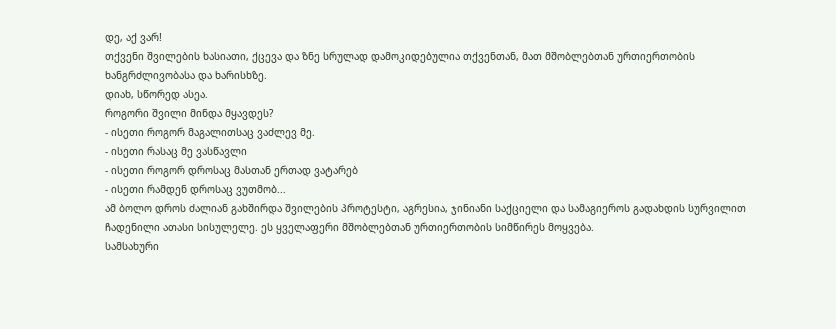დე, აქ ვარ!
თქვენი შვილების ხასიათი, ქცევა და ზნე სრულად დამოკიდებულია თქვენთან, მათ მშობლებთან ურთიერთობის ხანგრძლივობასა და ხარისხზე.
დიახ, სწორედ ასეა.
როგორი შვილი მინდა მყავდეს?
- ისეთი როგორ მაგალითსაც ვაძლევ მე.
- ისეთი რასაც მე ვასწავლი
- ისეთი როგორ დროსაც მასთან ერთად ვატარებ
- ისეთი რამდენ დროსაც ვუთმობ...
ამ ბოლო დროს ძალიან გახშირდა შვილების პროტესტი, აგრესია, ჯინიანი საქციელი და სამაგიეროს გადახდის სურვილით ჩადენილი ათასი სისულელე. ეს ყველაფერი მშობლებთან ურთიერთობის სიმწირეს მოყვება.
სამსახური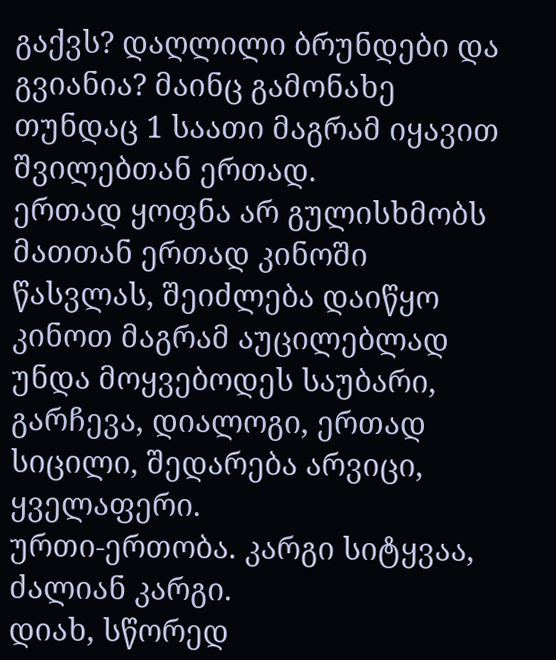გაქვს? დაღლილი ბრუნდები და გვიანია? მაინც გამონახე თუნდაც 1 საათი მაგრამ იყავით შვილებთან ერთად.
ერთად ყოფნა არ გულისხმობს მათთან ერთად კინოში წასვლას, შეიძლება დაიწყო კინოთ მაგრამ აუცილებლად უნდა მოყვებოდეს საუბარი, გარჩევა, დიალოგი, ერთად სიცილი, შედარება არვიცი, ყველაფერი.
ურთი-ერთობა. კარგი სიტყვაა, ძალიან კარგი.
დიახ, სწორედ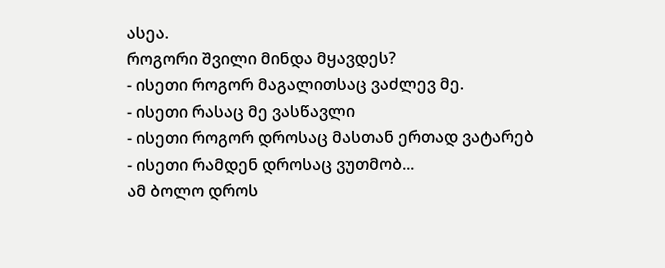ასეა.
როგორი შვილი მინდა მყავდეს?
- ისეთი როგორ მაგალითსაც ვაძლევ მე.
- ისეთი რასაც მე ვასწავლი
- ისეთი როგორ დროსაც მასთან ერთად ვატარებ
- ისეთი რამდენ დროსაც ვუთმობ...
ამ ბოლო დროს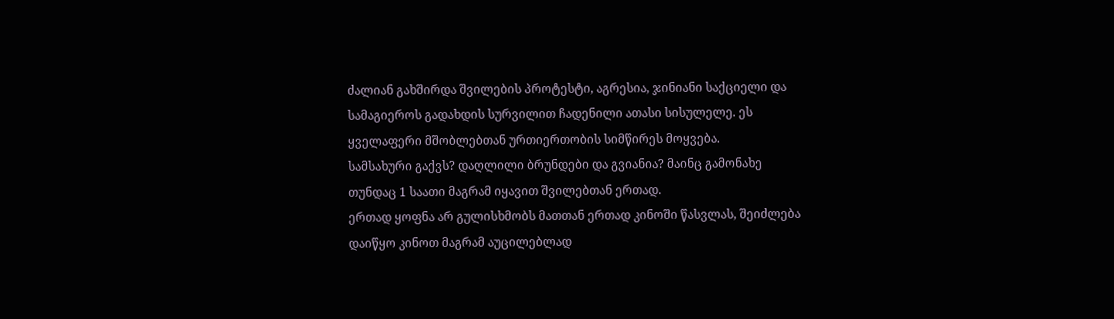ძალიან გახშირდა შვილების პროტესტი, აგრესია, ჯინიანი საქციელი და სამაგიეროს გადახდის სურვილით ჩადენილი ათასი სისულელე. ეს ყველაფერი მშობლებთან ურთიერთობის სიმწირეს მოყვება.
სამსახური გაქვს? დაღლილი ბრუნდები და გვიანია? მაინც გამონახე თუნდაც 1 საათი მაგრამ იყავით შვილებთან ერთად.
ერთად ყოფნა არ გულისხმობს მათთან ერთად კინოში წასვლას, შეიძლება დაიწყო კინოთ მაგრამ აუცილებლად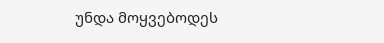უნდა მოყვებოდეს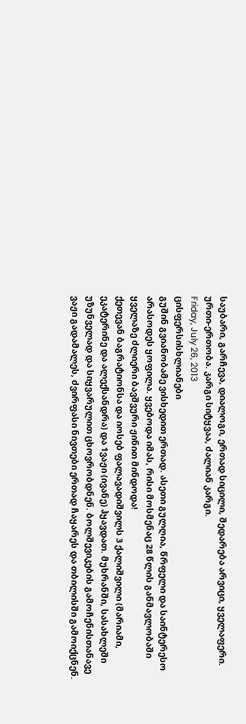საუბარი, გარჩევა, დიალოგი, ერთად სიცილი, შედარება არვიცი, ყველაფერი.
ურთი-ერთობა. კარგი სიტყვაა, ძალიან კარგი.
Friday, July 26, 2013
ცისფერსისხლიანები
გუშინ გვიანობამე ვისხედით ერთად. ასეთი გულღია, წრფელი და საინტერესო არასოდეს ყოფილა. ყვებოდა იმას, რისი მოსმენაც 28 წლის განმავლობაში ყველაზე ძლიერი ბავშვური ჟინით მინდოდა!
ქეთევან ბაგრატიონსა და იოსებ ფალავადიშვილს 3 ქალიშვილი (მარიამი, ეკატერინე და ალექსანდრა) და 1ვაჟი (ივანე) ჰყავდათ. მუხრანში, სასახლეში უზუნველად და სიყვარულით ცხოვრობდნენ. ბოლშევიკების გამოჩენისთანავე ვაჟი გადამალეს, ძვირფასი ნივთები ერთად ჩაყარეს და თბილისში გამოიქცნენ.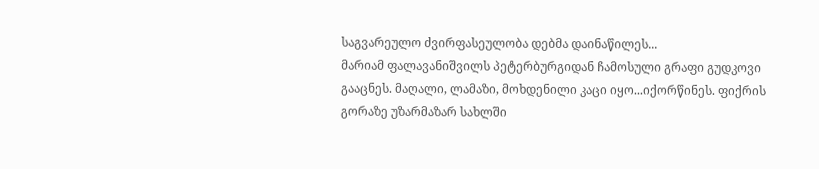საგვარეულო ძვირფასეულობა დებმა დაინაწილეს...
მარიამ ფალავანიშვილს პეტერბურგიდან ჩამოსული გრაფი გუდკოვი გააცნეს. მაღალი, ლამაზი, მოხდენილი კაცი იყო...იქორწინეს. ფიქრის გორაზე უზარმაზარ სახლში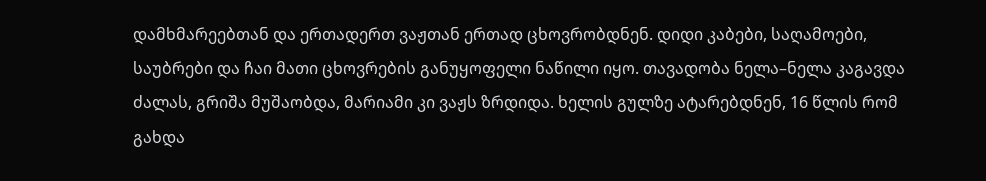დამხმარეებთან და ერთადერთ ვაჟთან ერთად ცხოვრობდნენ. დიდი კაბები, საღამოები, საუბრები და ჩაი მათი ცხოვრების განუყოფელი ნაწილი იყო. თავადობა ნელა–ნელა კაგავდა ძალას, გრიშა მუშაობდა, მარიამი კი ვაჟს ზრდიდა. ხელის გულზე ატარებდნენ, 16 წლის რომ გახდა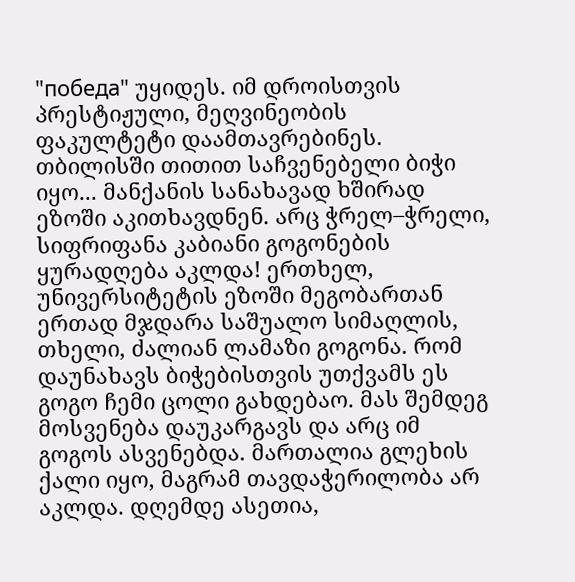"победа" უყიდეს. იმ დროისთვის პრესტიჟული, მეღვინეობის ფაკულტეტი დაამთავრებინეს. თბილისში თითით საჩვენებელი ბიჭი იყო... მანქანის სანახავად ხშირად ეზოში აკითხავდნენ. არც ჭრელ–ჭრელი, სიფრიფანა კაბიანი გოგონების ყურადღება აკლდა! ერთხელ, უნივერსიტეტის ეზოში მეგობართან ერთად მჯდარა საშუალო სიმაღლის, თხელი, ძალიან ლამაზი გოგონა. რომ დაუნახავს ბიჭებისთვის უთქვამს ეს გოგო ჩემი ცოლი გახდებაო. მას შემდეგ მოსვენება დაუკარგავს და არც იმ გოგოს ასვენებდა. მართალია გლეხის ქალი იყო, მაგრამ თავდაჭერილობა არ აკლდა. დღემდე ასეთია,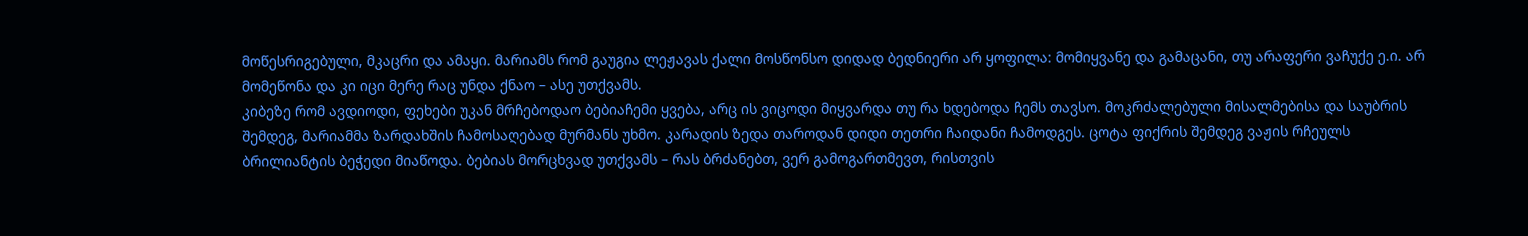მოწესრიგებული, მკაცრი და ამაყი. მარიამს რომ გაუგია ლეჟავას ქალი მოსწონსო დიდად ბედნიერი არ ყოფილა: მომიყვანე და გამაცანი, თუ არაფერი ვაჩუქე ე.ი. არ მომეწონა და კი იცი მერე რაც უნდა ქნაო – ასე უთქვამს.
კიბეზე რომ ავდიოდი, ფეხები უკან მრჩებოდაო ბებიაჩემი ყვება, არც ის ვიცოდი მიყვარდა თუ რა ხდებოდა ჩემს თავსო. მოკრძალებული მისალმებისა და საუბრის შემდეგ, მარიამმა ზარდახშის ჩამოსაღებად მურმანს უხმო. კარადის ზედა თაროდან დიდი თეთრი ჩაიდანი ჩამოდგეს. ცოტა ფიქრის შემდეგ ვაჟის რჩეულს ბრილიანტის ბეჭედი მიაწოდა. ბებიას მორცხვად უთქვამს – რას ბრძანებთ, ვერ გამოგართმევთ, რისთვის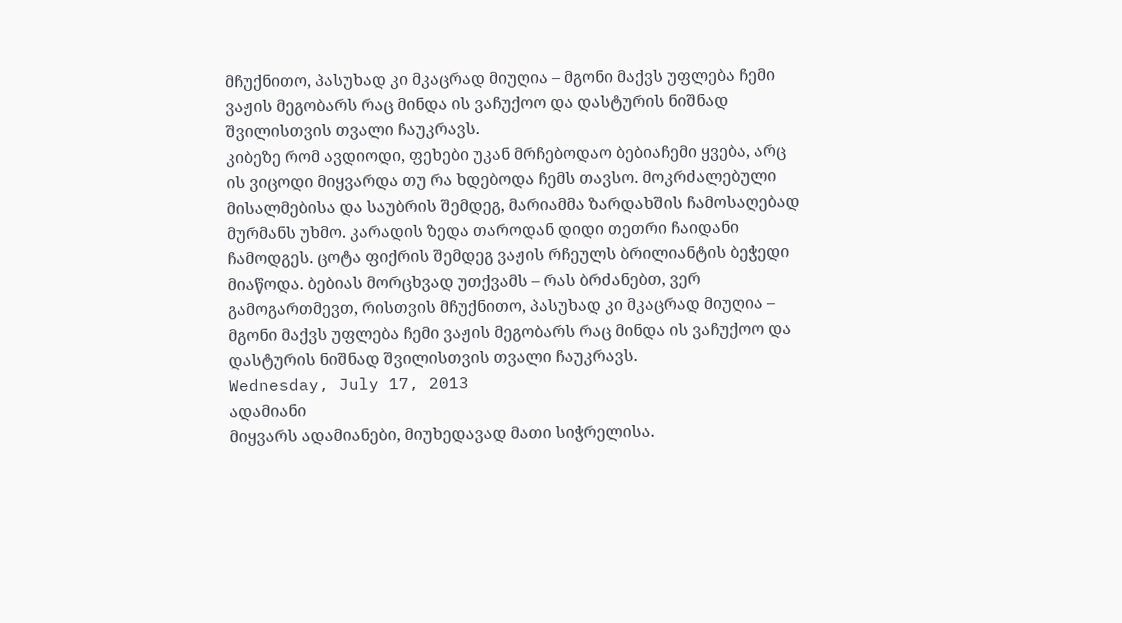მჩუქნითო, პასუხად კი მკაცრად მიუღია – მგონი მაქვს უფლება ჩემი ვაჟის მეგობარს რაც მინდა ის ვაჩუქოო და დასტურის ნიშნად შვილისთვის თვალი ჩაუკრავს.
კიბეზე რომ ავდიოდი, ფეხები უკან მრჩებოდაო ბებიაჩემი ყვება, არც ის ვიცოდი მიყვარდა თუ რა ხდებოდა ჩემს თავსო. მოკრძალებული მისალმებისა და საუბრის შემდეგ, მარიამმა ზარდახშის ჩამოსაღებად მურმანს უხმო. კარადის ზედა თაროდან დიდი თეთრი ჩაიდანი ჩამოდგეს. ცოტა ფიქრის შემდეგ ვაჟის რჩეულს ბრილიანტის ბეჭედი მიაწოდა. ბებიას მორცხვად უთქვამს – რას ბრძანებთ, ვერ გამოგართმევთ, რისთვის მჩუქნითო, პასუხად კი მკაცრად მიუღია – მგონი მაქვს უფლება ჩემი ვაჟის მეგობარს რაც მინდა ის ვაჩუქოო და დასტურის ნიშნად შვილისთვის თვალი ჩაუკრავს.
Wednesday, July 17, 2013
ადამიანი
მიყვარს ადამიანები, მიუხედავად მათი სიჭრელისა.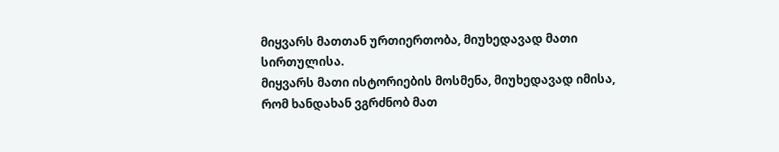მიყვარს მათთან ურთიერთობა, მიუხედავად მათი სირთულისა.
მიყვარს მათი ისტორიების მოსმენა, მიუხედავად იმისა, რომ ხანდახან ვგრძნობ მათ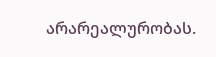არარეალურობას.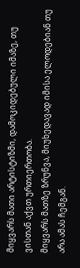მიყვარს მათი არტისტიზმი, დამოკიდებული იმაზე, თუ ვისთან აქვთ ურთიერთობა.
მიყვარს მათზე ზრუნვა, მიუხედავად იმისა ელოდებიან თუ არა ამას ჩემგან.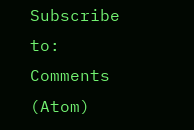Subscribe to:
Comments (Atom)